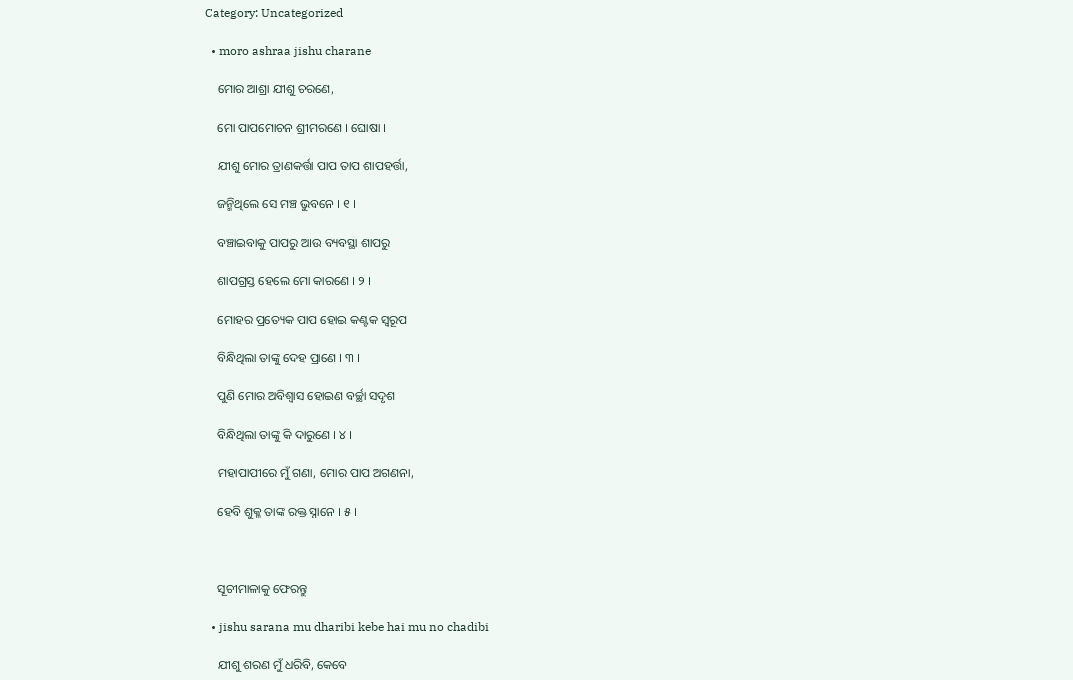Category: Uncategorized

  • moro ashraa jishu charane

    ମୋର ଆଶ୍ରା ଯୀଶୁ ଚରଣେ,

    ମୋ ପାପମୋଚନ ଶ୍ରୀମରଣେ । ଘୋଷା ।

    ଯୀଶୁ ମୋର ତ୍ରାଣକର୍ତ୍ତା ପାପ ତାପ ଶାପହର୍ତ୍ତା,

    ଜନ୍ମିଥିଲେ ସେ ମଞ୍ଚ ଭୁବନେ । ୧ ।

    ବଞ୍ଚାଇବାକୁ ପାପରୁ ଆଉ ବ୍ୟବସ୍ଥା ଶାପରୁ

    ଶାପଗ୍ରସ୍ତ ହେଲେ ମୋ କାରଣେ । ୨ ।

    ମୋହର ପ୍ରତ୍ୟେକ ପାପ ହୋଇ କଣ୍ଟକ ସ୍ୱରୂପ

    ବିନ୍ଧିଥିଲା ତାଙ୍କୁ ଦେହ ପ୍ରାଣେ । ୩ ।

    ପୁଣି ମୋର ଅବିଶ୍ୱାସ ହୋଇଣ ବର୍ଚ୍ଛା ସଦୃଶ

    ବିନ୍ଧିଥିଲା ତାଙ୍କୁ କି ଦାରୁଣେ । ୪ ।

    ମହାପାପୀରେ ମୁଁ ଗଣା, ମୋର ପାପ ଅଗଣନା,

    ହେବି ଶୁକ୍ଳ ତାଙ୍କ ରକ୍ତ ସ୍ନାନେ । ୫ ।



    ସୂଚୀମାଳାକୁ ଫେରନ୍ତୁ

  • jishu sarana mu dharibi kebe hai mu no chadibi

    ଯୀଶୁ ଶରଣ ମୁଁ ଧରିବି, କେବେ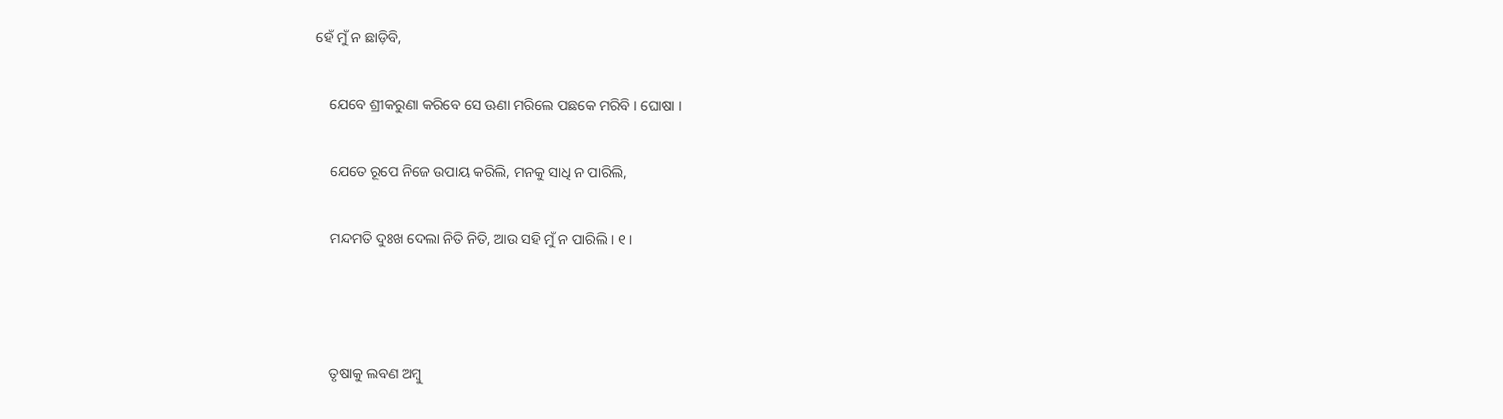ହେଁ ମୁଁ ନ ଛାଡ଼ିବି,

    ଯେବେ ଶ୍ରୀକରୁଣା କରିବେ ସେ ଊଣା ମରିଲେ ପଛକେ ମରିବି । ଘୋଷା ।

    ଯେତେ ରୂପେ ନିଜେ ଉପାୟ କରିଲି, ମନକୁ ସାଧି ନ ପାରିଲି,

    ମନ୍ଦମତି ଦୁଃଖ ଦେଲା ନିତି ନିତି, ଆଉ ସହି ମୁଁ ନ ପାରିଲି । ୧ ।



    ତୃଷାକୁ ଲବଣ ଅମ୍ବୁ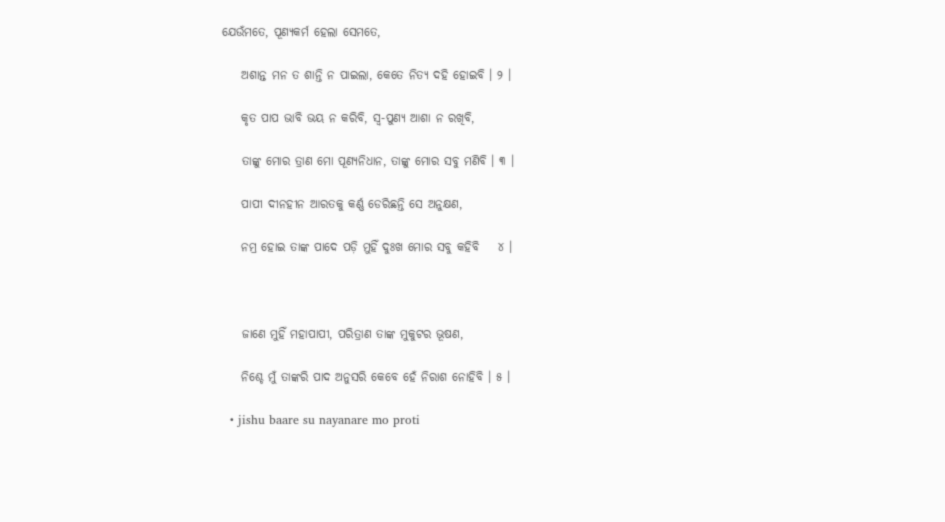ଯେଉଁମତେ, ପୂଣ୍ୟକର୍ମ ହେଲା ସେମତେ,

    ଅଶାନ୍ତ ମନ ତ ଶାନ୍ତି ନ ପାଇଲା, କେତେ ନିତ୍ୟ ଦହି ହୋଇବି । ୨ ।

    କୃତ ପାପ ଭାବି ଭୟ ନ କରିବି, ସ୍ୱ-ପୁଣ୍ୟ ଆଶା ନ ରଖିବି,

    ତାଙ୍କୁ ମୋର ତ୍ରାଣ ମୋ ପୂଣ୍ୟନିଧାନ, ତାଙ୍କୁ ମୋର ସବୁ ମଣିବି । ୩ ।

    ପାପୀ ଦୀନହୀନ ଆରତକୁ କର୍ଣ୍ଣ ଡେରିଛନ୍ତି ସେ ଅନୁକ୍ଷଣ,

    ନମ୍ର ହୋଇ ତାଙ୍କ ପାଦେ ପଡ଼ି ମୁହିଁ ଦୁଃଖ ମୋର ସବୁ କହିବି    ୪ ।



    ଜାଣେ ମୁହିଁ ମହାପାପୀ, ପରିତ୍ରାଣ ତାଙ୍କ ମୁକୁଟର ଭୂଷଣ,

    ନିଶ୍ଚେ ମୁଁ ତାଙ୍କରି ପାଦ ଅନୁସରି କେବେ ହେଁ ନିରାଶ ନୋହିବି । ୫ ।

  • jishu baare su nayanare mo proti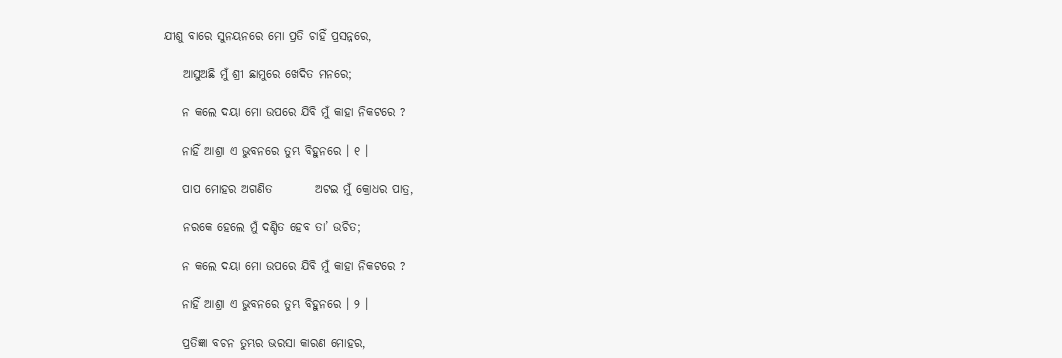ଯୀଶୁ ବାରେ ସୁନୟନରେ ମୋ ପ୍ରତି ଚାହିଁ ପ୍ରସନ୍ନରେ,

    ଆସୁଅଛି ମୁଁ ଶ୍ରୀ ଛାମୁରେ ଖେଦିତ ମନରେ;

    ନ କଲେ ଦୟା ମୋ ଉପରେ ଯିବି ମୁଁ କାହା ନିକଟରେ ?

    ନାହିଁ ଆଶ୍ରା ଏ ଭୁବନରେ ତୁମ୍ଭ ବିହୁନରେ । ୧ ।

    ପାପ ମୋହର ଅଗଣିତ         ଅଟଇ ମୁଁ କ୍ରୋଧର ପାତ୍ର,

    ନରକେ ହେଲେ ମୁଁ ଦଣ୍ଡିତ ହେବ ତା’ ଉଚିତ;

    ନ କଲେ ଦୟା ମୋ ଉପରେ ଯିବି ମୁଁ କାହା ନିକଟରେ ?

    ନାହିଁ ଆଶ୍ରା ଏ ଭୁବନରେ ତୁମ୍ଭ ବିହୁନରେ । ୨ ।

    ପ୍ରତିଜ୍ଞା ବଚନ ତୁମ୍ଭର ଭରସା କାରଣ ମୋହର,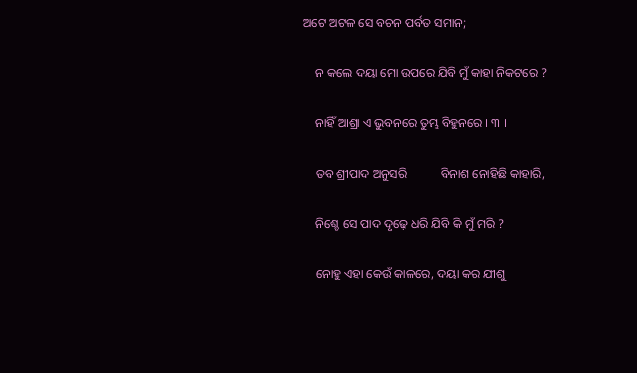ଅଟେ ଅଟଳ ସେ ବଚନ ପର୍ବତ ସମାନ;

    ନ କଲେ ଦୟା ମୋ ଉପରେ ଯିବି ମୁଁ କାହା ନିକଟରେ ?

    ନାହିଁ ଆଶ୍ରା ଏ ଭୁବନରେ ତୁମ୍ଭ ବିହୁନରେ । ୩ ।

    ତବ ଶ୍ରୀପାଦ ଅନୁସରି           ବିନାଶ ନୋହିଛି କାହାରି,

    ନିଶ୍ଚେ ସେ ପାଦ ଦୃଢ଼େ ଧରି ଯିବି କି ମୁଁ ମରି ?

    ନୋହୁ ଏହା କେଉଁ କାଳରେ, ଦୟା କର ଯୀଶୁ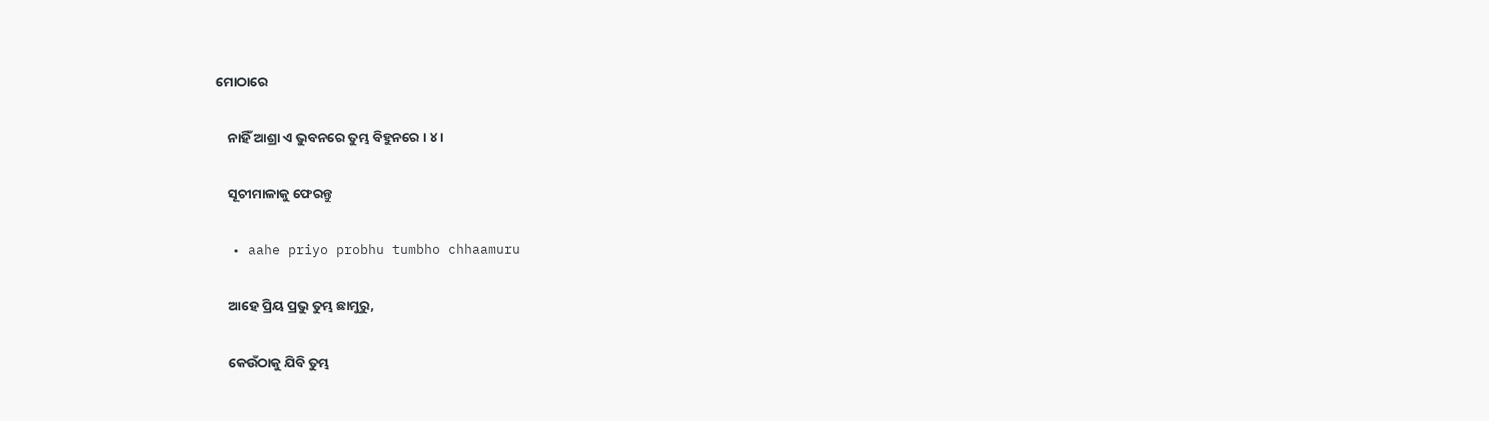ମୋଠାରେ

    ନାହିଁ ଆଶ୍ରା ଏ ଭୁବନରେ ତୁମ୍ଭ ବିହୁନରେ । ୪ ।

    ସୂଚୀମାଳାକୁ ଫେରନ୍ତୁ

  • aahe priyo probhu tumbho chhaamuru

    ଆହେ ପ୍ରିୟ ପ୍ରଭୁ ତୁମ୍ଭ ଛାମୁରୁ,

    କେଉଁଠାକୁ ଯିବି ତୁମ୍ଭ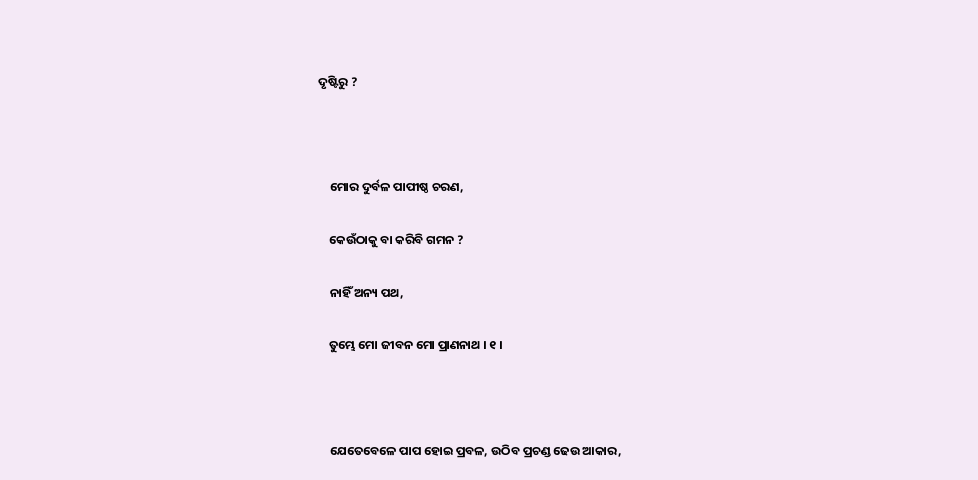ଦୃଷ୍ଟିରୁ ?



    ମୋର ଦୁର୍ବଳ ପାପୀଷ୍ଠ ଚରଣ,

    କେଉଁଠାକୁ ବା କରିବି ଗମନ ?

    ନାହିଁ ଅନ୍ୟ ପଥ,

    ତୁମ୍ଭେ ମୋ ଜୀବନ ମୋ ପ୍ରାଣନାଥ । ୧ ।



    ଯେତେବେଳେ ପାପ ହୋଇ ପ୍ରବଳ, ଉଠିବ ପ୍ରଚଣ୍ଡ ଢେଉ ଆକାର,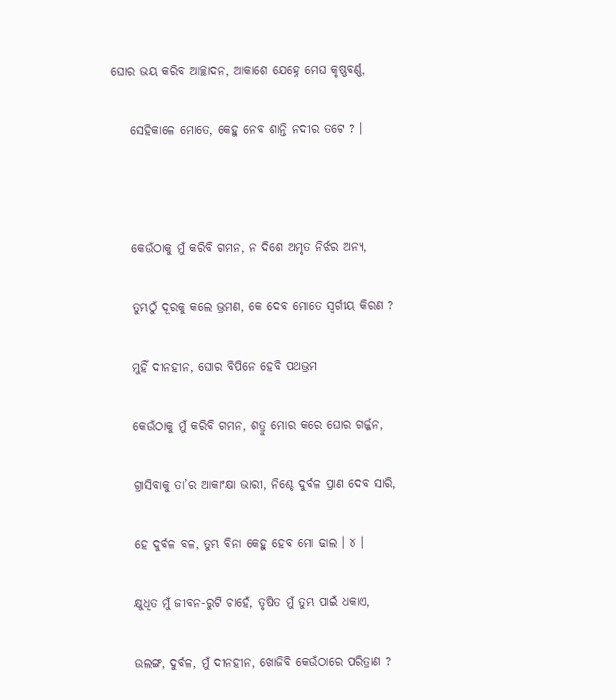ଘୋର ଭୟ କରିବ ଆଚ୍ଛାଦନ, ଆକାଶେ ଯେହ୍ନେ ମେଘ କୃଷ୍ଣବର୍ଣ୍ଣ,

    ସେହିକାଳେ ମୋତେ, କେହୁ ନେବ ଶାନ୍ତି ନଦୀର ତଟେ ? ।



    କେଉଁଠାକୁ ମୁଁ କରିବି ଗମନ, ନ ଦିଶେ ଅମୃତ ନିର୍ଝର ଅନ୍ୟ,

    ତୁମ୍ଭଠୁଁ ଦୂରକୁ କଲେ ଭ୍ରମଣ, କେ ଦେବ ମୋତେ ସ୍ୱର୍ଗୀୟ କିରଣ ?

    ମୁହିଁ ଦୀନହୀନ, ଘୋର ବିପିନେ ହେବି ପଥଭ୍ରମ

    କେଉଁଠାକୁ ମୁଁ କରିବି ଗମନ, ଶତ୍ରୁ ମୋର କରେ ଘୋର ଗର୍ଜ୍ଜନ,

    ଗ୍ରାସିବାକୁ ତା’ର ଆକାଂକ୍ଷା ଭାରୀ, ନିଶ୍ଚେ ଦୁର୍ବଳ ପ୍ରାଣ ଦେବ ସାରି,

    ହେ ଦୁର୍ବଳ ବଳ, ତୁମ୍ଭ ବିନା କେହୁ ହେବ ମୋ ଢାଲ । ୪ ।

    କ୍ଷୁଧିତ ମୁଁ ଜୀବନ-ରୁଟି ଚାହେଁ, ତୃଷିତ ମୁଁ ତୁମ୍ଭ ପାଇଁ ଧକାଏ,

    ଉଲଙ୍ଗ, ଦୁର୍ବଳ, ମୁଁ ଦୀନହୀନ, ଖୋଜିବି କେଉଁଠାରେ ପରିତ୍ରାଣ ?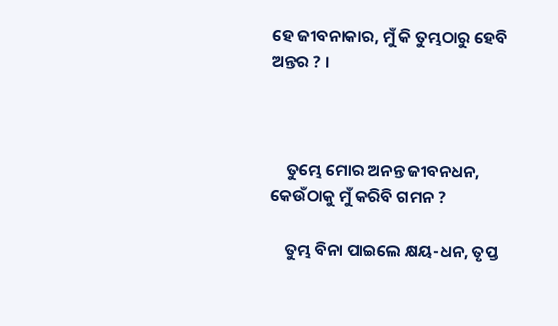ହେ ଜୀବନାକାର, ମୁଁ କି ତୁମ୍ଭଠାରୁ ହେବି ଅନ୍ତର ? ।



    ତୁମ୍ଭେ ମୋର ଅନନ୍ତ ଜୀବନଧନ, କେଉଁଠାକୁ ମୁଁ କରିବି ଗମନ ?

    ତୁମ୍ଭ ବିନା ପାଇଲେ କ୍ଷୟ-ଧନ, ତୃପ୍ତ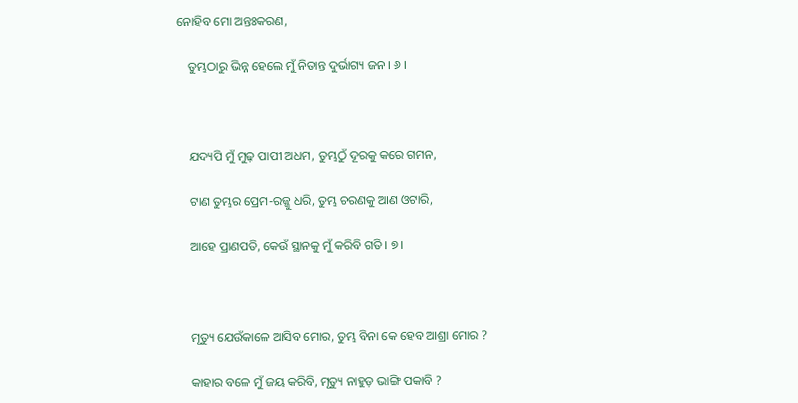ନୋହିବ ମୋ ଅନ୍ତଃକରଣ,

    ତୁମ୍ଭଠାରୁ ଭିନ୍ନ ହେଲେ ମୁଁ ନିତାନ୍ତ ଦୁର୍ଭାଗ୍ୟ ଜନ । ୬ ।



    ଯଦ୍ୟପି ମୁଁ ମୁଢ଼ ପାପୀ ଅଧମ, ତୁମ୍ଭଠୁଁ ଦୂରକୁ କରେ ଗମନ,

    ଟାଣ ତୁମ୍ଭର ପ୍ରେମ-ରଜ୍ଜୁ ଧରି, ତୁମ୍ଭ ଚରଣକୁ ଆଣ ଓଟାରି,

    ଆହେ ପ୍ରାଣପତି, କେଉଁ ସ୍ଥାନକୁ ମୁଁ କରିବି ଗତି । ୭ ।



    ମୃତ୍ୟୁ ଯେଉଁକାଳେ ଆସିବ ମୋର, ତୁମ୍ଭ ବିନା କେ ହେବ ଆଶ୍ରା ମୋର ?

    କାହାର ବଳେ ମୁଁ ଜୟ କରିବି, ମୃତ୍ୟୁ ନାହୁଡ଼ ଭାଙ୍ଗି ପକାବି ?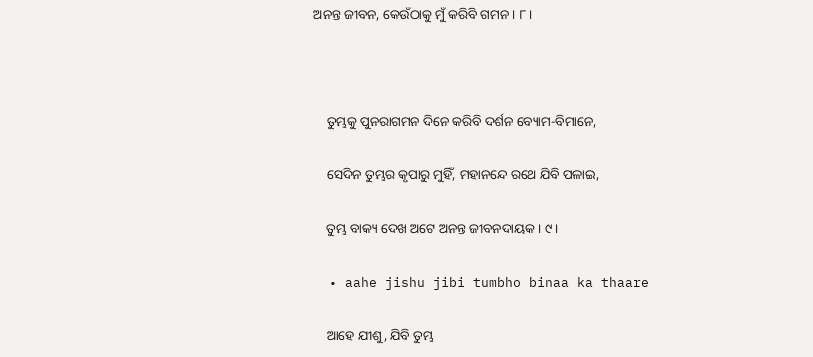ଅନନ୍ତ ଜୀବନ, କେଉଁଠାକୁ ମୁଁ କରିବି ଗମନ । ୮ ।



    ତୁମ୍ଭକୁ ପୁନରାଗମନ ଦିନେ କରିବି ଦର୍ଶନ ବ୍ୟୋମ-ବିମାନେ,

    ସେଦିନ ତୁମ୍ଭର କୃପାରୁ ମୁହିଁ, ମହାନନ୍ଦେ ରଥେ ଯିବି ପଳାଇ,

    ତୁମ୍ଭ ବାକ୍ୟ ଦେଖ ଅଟେ ଅନନ୍ତ ଜୀବନଦାୟକ । ୯ ।

  • aahe jishu jibi tumbho binaa ka thaare

    ଆହେ ଯୀଶୁ, ଯିବି ତୁମ୍ଭ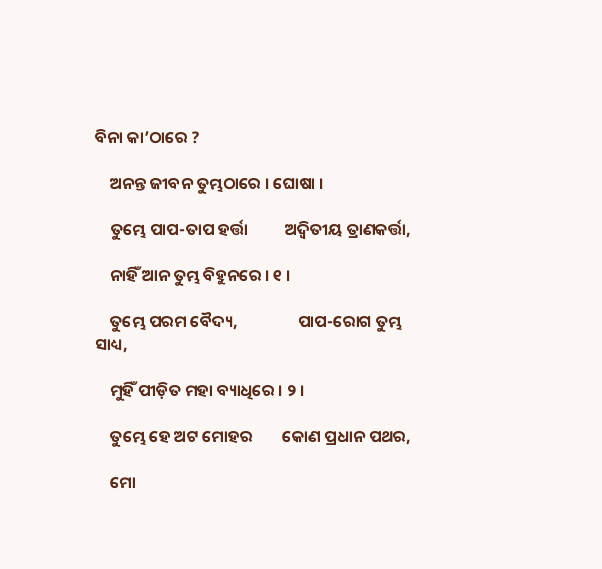ବିନା କା’ଠାରେ ?

    ଅନନ୍ତ ଜୀବନ ତୁମ୍ଭଠାରେ । ଘୋଷା ।

    ତୁମ୍ଭେ ପାପ-ତାପ ହର୍ତ୍ତା          ଅଦ୍ୱିତୀୟ ତ୍ରାଣକର୍ତ୍ତା,

    ନାହିଁ ଆନ ତୁମ୍ଭ ବିହୁନରେ । ୧ ।

    ତୁମ୍ଭେ ପରମ ବୈଦ୍ୟ,                ପାପ-ରୋଗ ତୁମ୍ଭ ସାଧ୍ୟ,

    ମୁହିଁ ପୀଡ଼ିତ ମହା ବ୍ୟାଧିରେ । ୨ ।

    ତୁମ୍ଭେ ହେ ଅଟ ମୋହର        କୋଣ ପ୍ରଧାନ ପଥର,

    ମୋ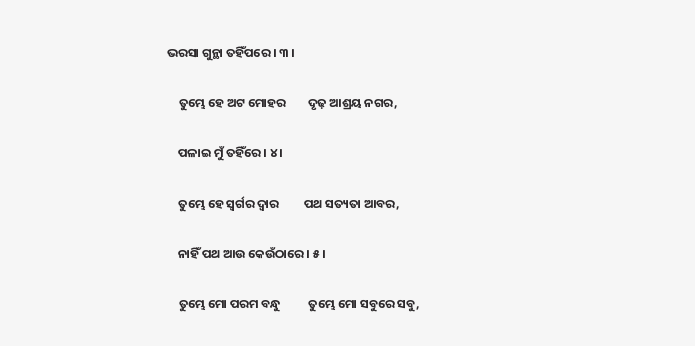ଭରସା ଗୁନ୍ଥା ତହିଁପରେ । ୩ ।

    ତୁମ୍ଭେ ହେ ଅଟ ମୋହର        ଦୃଢ଼ ଆଶ୍ରୟ ନଗର,

    ପଳାଇ ମୁଁ ତହିଁରେ । ୪ ।

    ତୁମ୍ଭେ ହେ ସ୍ୱର୍ଗର ଦ୍ୱାର         ପଥ ସତ୍ୟତା ଆବର,

    ନାହିଁ ପଥ ଆଉ କେଉଁଠାରେ । ୫ ।

    ତୁମ୍ଭେ ମୋ ପରମ ବନ୍ଧୁ          ତୁମ୍ଭେ ମୋ ସବୁରେ ସବୁ,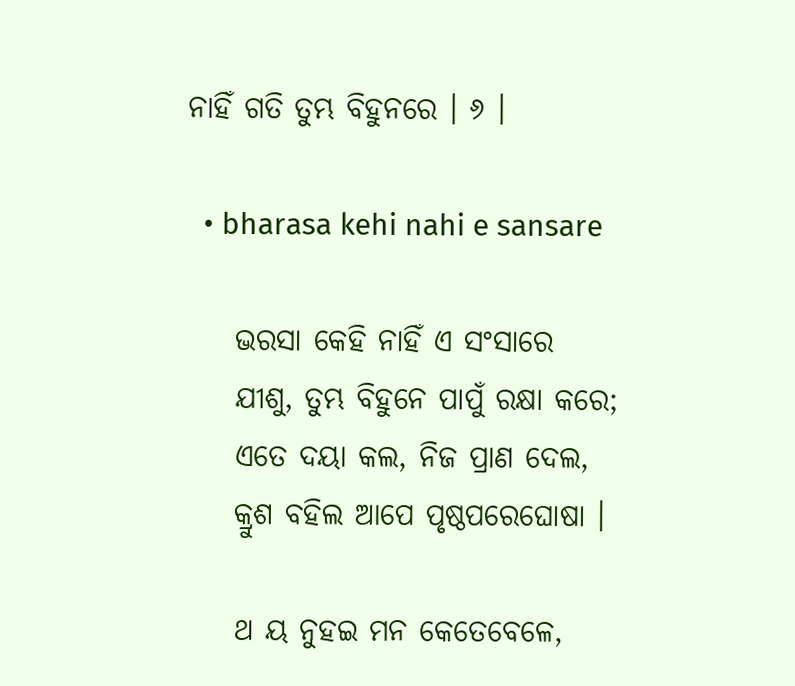ନାହିଁ ଗତି ତୁମ୍ଭ ବିହୁନରେ । ୬ ।

  • bharasa kehi nahi e sansare

    ଭରସା କେହି ନାହିଁ ଏ ସଂସାରେ
    ଯୀଶୁ, ତୁମ୍ଭ ବିହୁନେ ପାପୁଁ ରକ୍ଷା କରେ;
    ଏତେ ଦୟା କଲ, ନିଜ ପ୍ରାଣ ଦେଲ,
    କ୍ରୁଶ ବହିଲ ଆପେ ପୃଷ୍ଠପରେଘୋଷା ।

    ଥ ୟ ନୁହଇ ମନ କେତେବେଳେ,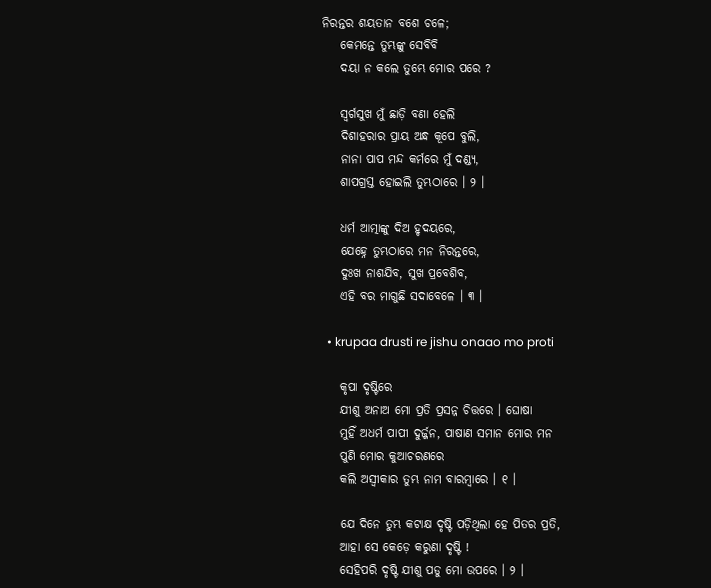ନିରନ୍ତର ଶୟତାନ ବଶେ ଚଳେ;
    କେମନ୍ତେ ତୁମ୍ଭଙ୍କୁ ସେବିବି
    ଦୟା ନ କଲେ ତୁମ୍ଭେ ମୋର ପରେ ?

    ସ୍ୱର୍ଗସୁଖ ମୁଁ ଛାଡ଼ି ବଣା ହେଲି
    ଦିଶାହରାର ପ୍ରାୟ ଅନ୍ଧ କୂପେ ବୁଲି,
    ନାନା ପାପ ମନ୍ଦ କର୍ମରେ ମୁଁ ଦଣ୍ଡ୍ୟ,
    ଶାପଗ୍ରସ୍ତ ହୋଇଲି ତୁମ୍ଭଠାରେ । ୨ ।

    ଧର୍ମ ଆତ୍ମାଙ୍କୁ ଦିଅ ହୃଦୟରେ,
    ଯେହ୍ନେ ତୁମ୍ଭଠାରେ ମନ ନିରନ୍ତରେ,
    ଦୁଃଖ ନାଶଯିବ, ସୁଖ ପ୍ରବେଶିବ,
    ଏହି ବର ମାଗୁଛି ସଦାବେଳେ । ୩ ।

  • krupaa drusti re jishu onaao mo proti

    କୃପା ଦୃଷ୍ଟିରେ
    ଯୀଶୁ ଅନାଅ ମୋ ପ୍ରତି ପ୍ରସନ୍ନ ଚିତ୍ତରେ । ଘୋଷା
    ମୁହିଁ ଅଧର୍ମ ପାପୀ ଦୁର୍ଜ୍ଜନ, ପାଷାଣ ସମାନ ମୋର ମନ
    ପୁଣି ମୋର କୁଆଚରଣରେ
    କଲି ଅସ୍ୱୀକାର ତୁମ୍ଭ ନାମ ବାରମ୍ବାରେ । ୧ ।

    ଯେ ଦିନେ ତୁମ୍ଭ କଟାକ୍ଷ ଦୃଷ୍ଟି ପଡ଼ିଥିଲା ହେ ପିତର ପ୍ରତି,
    ଆହା ସେ କେଡ଼େ କରୁଣା ଦୃଷ୍ଟି !
    ସେହିପରି ଦୃଷ୍ଟି ଯୀଶୁ ପଡୁ ମୋ ଉପରେ । ୨ ।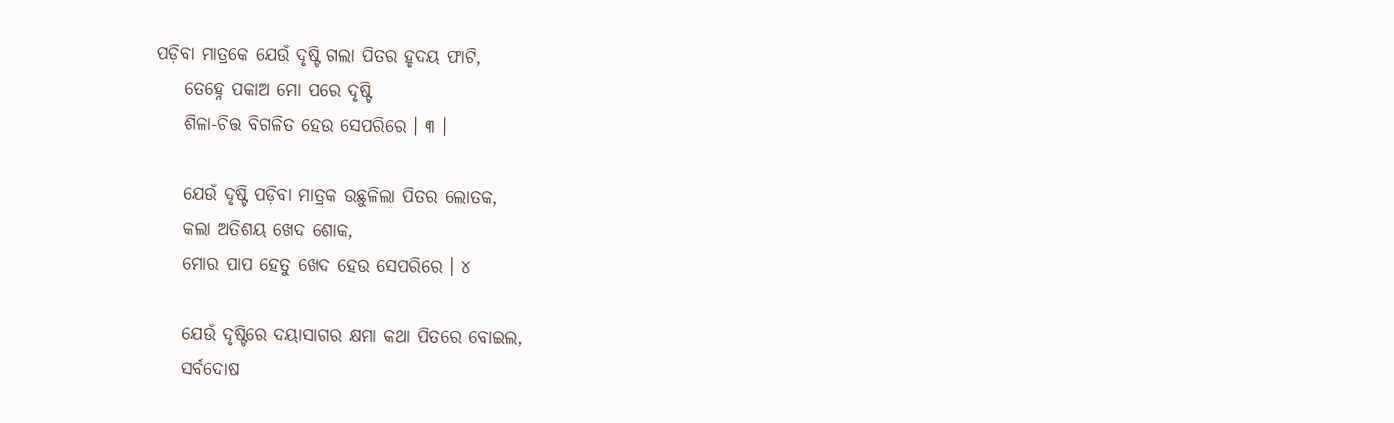ପଡ଼ିବା ମାତ୍ରକେ ଯେଉଁ ଦୃଷ୍ଟି ଗଲା ପିତର ହୃଦୟ ଫାଟି,
    ତେହ୍ନେ ପକାଅ ମୋ ପରେ ଦୃଷ୍ଟି
    ଶିଳା-ଚିତ୍ତ ବିଗଳିତ ହେଉ ସେପରିରେ । ୩ ।

    ଯେଉଁ ଦୃଷ୍ଟି ପଡ଼ିବା ମାତ୍ରକ ଉଛୁଳିଲା ପିତର ଲୋତକ,
    କଲା ଅତିଶୟ ଖେଦ ଶୋକ,
    ମୋର ପାପ ହେତୁ ଖେଦ ହେଉ ସେପରିରେ । ୪

    ଯେଉଁ ଦୃଷ୍ଟିରେ ଦୟାସାଗର କ୍ଷମା କଥା ପିତରେ ବୋଇଲ,
    ସର୍ବଦୋଷ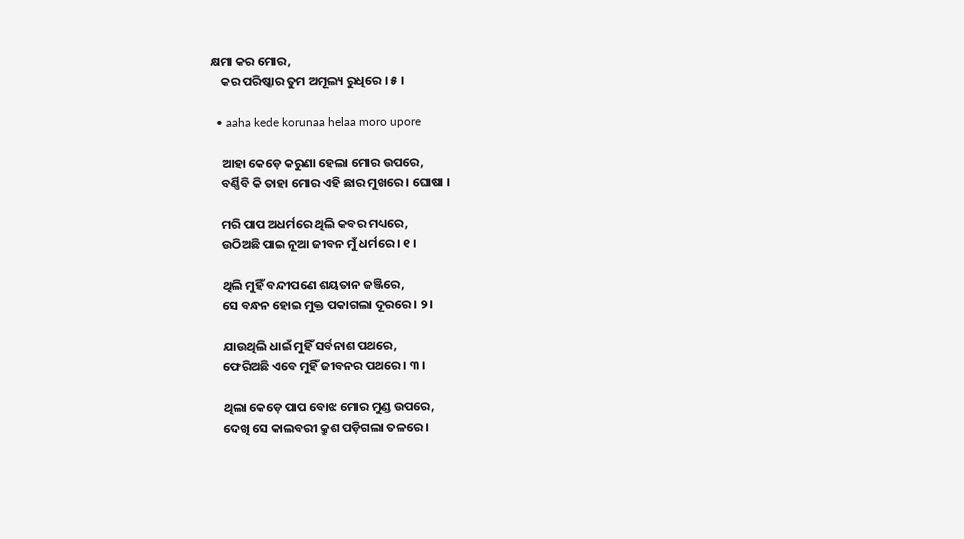କ୍ଷମା କର ମୋର,
    କର ପରିଷ୍କାର ତୁମ ଅମୂଲ୍ୟ ରୁଧିରେ । ୫ ।

  • aaha kede korunaa helaa moro upore

    ଆହା କେଡ଼େ କରୁଣା ହେଲା ମୋର ଉପରେ,
    ବର୍ଣ୍ଣିବି କି ତାହା ମୋର ଏହି ଛାର ମୁଖରେ । ଘୋଷା ।

    ମରି ପାପ ଅଧର୍ମରେ ଥିଲି କବର ମଧ୍ୟରେ,
    ଉଠିଅଛି ପାଇ ନୂଆ ଜୀବନ ମୁଁ ଧର୍ମରେ । ୧ ।

    ଥିଲି ମୁହିଁ ବନ୍ଦୀପଣେ ଶୟତାନ ଜଞ୍ଜିରେ,
    ସେ ବନ୍ଧନ ହୋଇ ମୁକ୍ତ ପକାଗଲା ଦୂରରେ । ୨ ।

    ଯାଉଥିଲି ଧାଇଁ ମୁହିଁ ସର୍ବନାଶ ପଥରେ,
    ଫେରିଅଛି ଏବେ ମୁହିଁ ଜୀବନର ପଥରେ । ୩ ।

    ଥିଲା କେଡ଼େ ପାପ ବୋଝ ମୋର ମୁଣ୍ଡ ଉପରେ,
    ଦେଖି ସେ କାଲବରୀ କ୍ରୁଶ ପଡ଼ିଗଲା ତଳରେ ।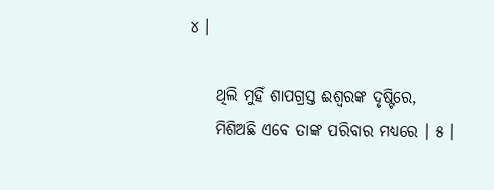୪ ।

    ଥିଲି ମୁହିଁ ଶାପଗ୍ରସ୍ତ ଈଶ୍ୱରଙ୍କ ଦୃଷ୍ଟିରେ,
    ମିଶିଅଛି ଏବେ ତାଙ୍କ ପରିବାର ମଧ୍ୟରେ । ୫ ।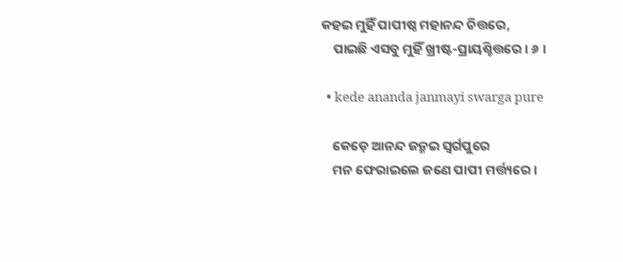କହଇ ମୁହିଁ ପାପୀଷ୍ଠ ମହାନନ୍ଦ ଚିତ୍ତରେ,
    ପାଇଛି ଏସବୁ ମୁହିଁ ଖ୍ରୀଷ୍ଟ-ପ୍ରାୟଶ୍ଚିତ୍ତରେ । ୬ ।

  • kede ananda janmayi swarga pure

    କେଡ଼େ ଆନନ୍ଦ ଜନ୍ମଇ ସ୍ୱର୍ଗପୁରେ
    ମନ ଫେରାଇଲେ ଜଣେ ପାପୀ ମର୍ତ୍ତ୍ୟରେ ।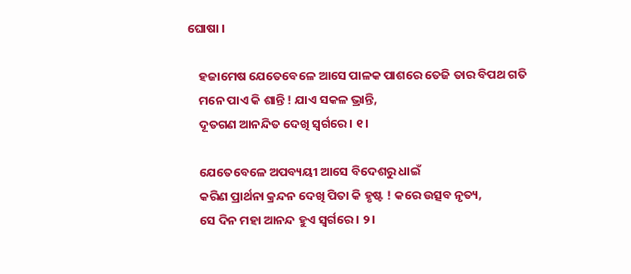ଘୋଷା ।

    ହଜାମେଷ ଯେତେବେଳେ ଆସେ ପାଳକ ପାଶରେ ତେଜି ତାର ବିପଥ ଗତି
    ମନେ ପାଏ କି ଶାନ୍ତି ! ଯାଏ ସକଳ ଭ୍ରାନ୍ତି,
    ଦୂତଗଣ ଆନନ୍ଦିତ ଦେଖି ସ୍ୱର୍ଗରେ । ୧ ।

    ଯେତେବେଳେ ଅପବ୍ୟୟୀ ଆସେ ବିଦେଶରୁ ଧାଇଁ
    କରିଣ ପ୍ରାର୍ଥନା କ୍ରନ୍ଦନ ଦେଖି ପିତା କି ହୃଷ୍ଟ ! କରେ ଉତ୍ସବ ନୃତ୍ୟ,
    ସେ ଦିନ ମହା ଆନନ୍ଦ ହୁଏ ସ୍ୱର୍ଗରେ । ୨ ।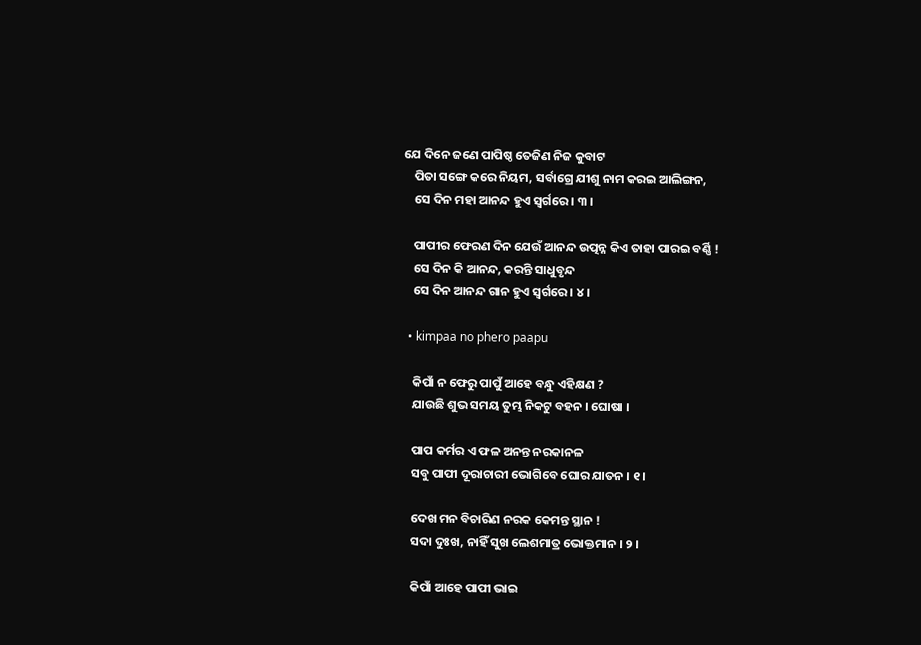ଯେ ଦିନେ ଜଣେ ପାପିଷ୍ଠ ତେଜିଣ ନିଜ କୁବାଟ
    ପିତା ସଙ୍ଗେ କରେ ନିୟମ, ସର୍ବାଗ୍ରେ ଯୀଶୁ ନାମ କରଇ ଆଲିଙ୍ଗନ,
    ସେ ଦିନ ମହା ଆନନ୍ଦ ହୁଏ ସ୍ୱର୍ଗରେ । ୩ ।

    ପାପୀର ଫେରଣ ଦିନ ଯେଉଁ ଆନନ୍ଦ ଉତ୍ପନ୍ନ କିଏ ତାହା ପାରଇ ବର୍ଣ୍ଣି !
    ସେ ଦିନ କି ଆନନ୍ଦ, କରନ୍ତି ସାଧୁବୃନ୍ଦ
    ସେ ଦିନ ଆନନ୍ଦ ଗାନ ହୁଏ ସ୍ୱର୍ଗରେ । ୪ ।

  • kimpaa no phero paapu

    କିପାଁ ନ ଫେରୁ ପାପୁଁ ଆହେ ବନ୍ଧୁ ଏହିକ୍ଷଣ ?
    ଯାଉଛି ଶୁଭ ସମୟ ତୁମ୍ଭ ନିକଟୁ ବହନ । ଘୋଷା ।

    ପାପ କର୍ମର ଏ ଫଳ ଅନନ୍ତ ନରକାନଳ
    ସବୁ ପାପୀ ଦୂରାଚାରୀ ଭୋଗିବେ ଘୋର ଯାତନ । ୧ ।

    ଦେଖ ମନ ବିଚାରିଣ ନରକ କେମନ୍ତ ସ୍ଥାନ !
    ସଦା ଦୁଃଖ, ନାହିଁ ସୁଖ ଲେଶମାତ୍ର ଭୋକ୍ତମାନ । ୨ ।

    କିପାଁ ଆହେ ପାପୀ ଭାଇ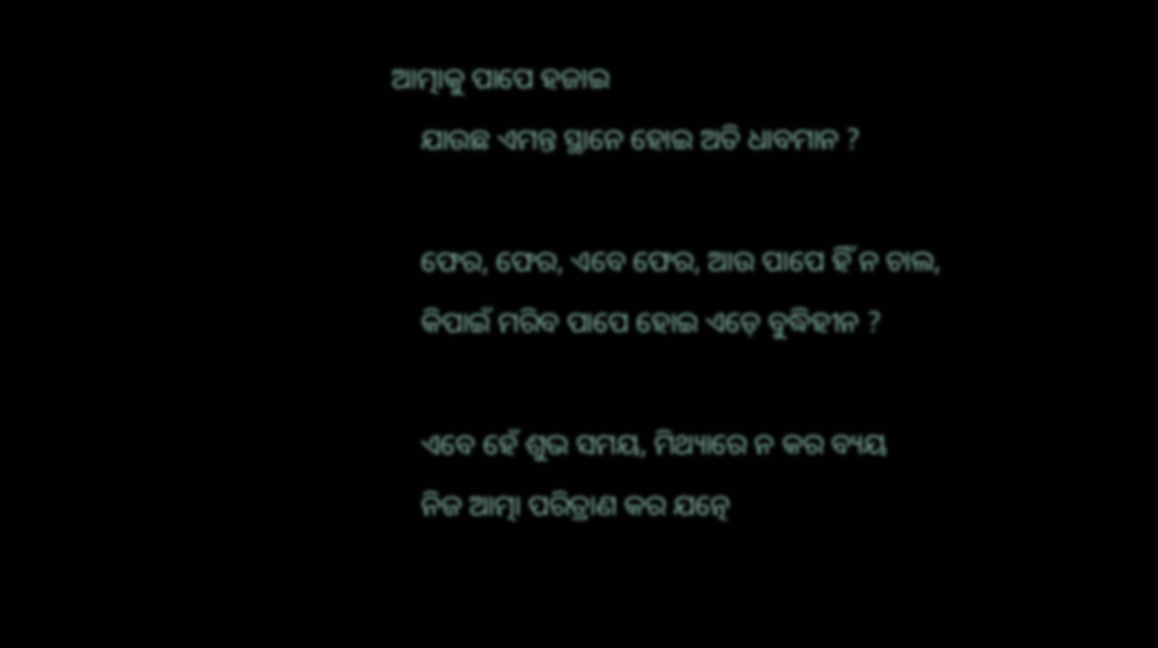ଆତ୍ମାକୁ ପାପେ ହଜାଇ
    ଯାଉଛ ଏମନ୍ତ ସ୍ଥାନେ ହୋଇ ଅତି ଧାବମାନ ?

    ଫେର, ଫେର, ଏବେ ଫେର, ଆଉ ପାପେ ହିଁ ନ ଚାଲ,
    କିପାଇଁ ମରିବ ପାପେ ହୋଇ ଏଡ଼େ ବୁଦ୍ଧିହୀନ ?

    ଏବେ ହେଁ ଶୁଭ ସମୟ, ମିଥ୍ୟାରେ ନ କର ବ୍ୟୟ
    ନିଜ ଆତ୍ମା ପରିତ୍ରାଣ କର ଯତ୍ନେ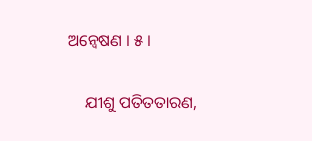ଅନ୍ୱେଷଣ । ୫ ।

    ଯୀଶୁ ପତିତତାରଣ,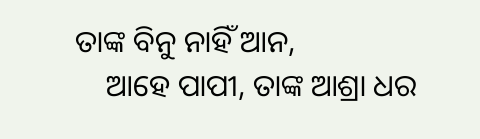ତାଙ୍କ ବିନୁ ନାହିଁ ଆନ,
    ଆହେ ପାପୀ, ତାଙ୍କ ଆଶ୍ରା ଧର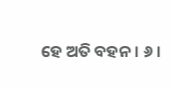ହେ ଅତି ବହନ । ୬ ।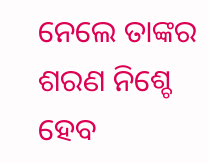ନେଲେ ତାଙ୍କର ଶରଣ ନିଶ୍ଚେ ହେବ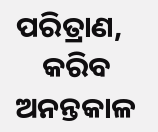ପରିତ୍ରାଣ,
    କରିବ ଅନନ୍ତକାଳ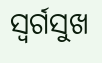ସ୍ୱର୍ଗସୁଖ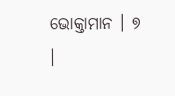ଭୋକ୍ତାମାନ । ୭ ।